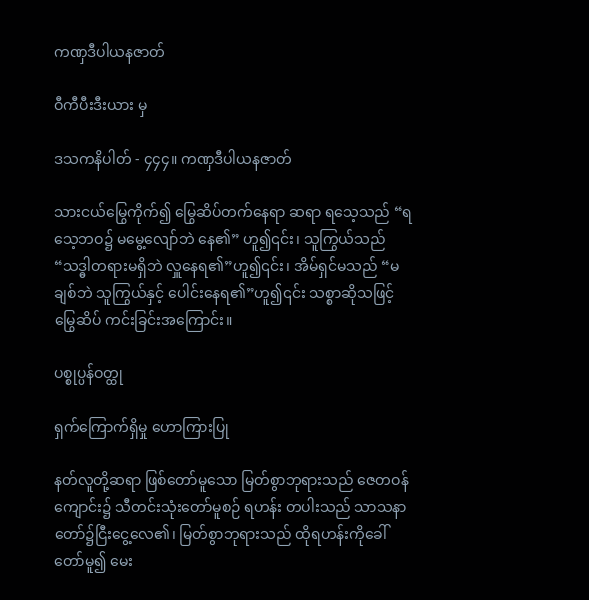ကဏှဒီပါယနဇာတ်

ဝီကီပီးဒီးယား မှ

ဒသကနိပါတ် - ၄၄၄။ ကဏှဒီပါယနဇာတ်

သားငယ်မြွေကိုက်၍ မြွေဆိပ်တက်နေရာ ဆရာ ရသေ့သည် “ရသေ့ဘဝ၌ မမွေ့လျော်ဘဲ နေ၏” ဟူ၍၎င်း၊ သူကြွယ်သည် “သဒ္ဓါတရားမရှိဘဲ လှူနေရ၏”ဟူ၍၎င်း၊ အိမ်ရှင်မသည် “မချစ်ဘဲ သူကြွယ်နှင့် ပေါင်းနေရ၏”ဟူ၍၎င်း သစ္စာဆိုသဖြင့် မြွေဆိပ် ကင်းခြင်းအကြောင်း။

ပစ္စုပ္ပန်ဝတ္ထု

ရှက်ကြောက်ရှိမှု ဟောကြားပြု

နတ်လူတို့ဆရာ ဖြစ်တော်မူသော မြတ်စွာဘုရားသည် ဇေတဝန်ကျောင်း၌ သီတင်းသုံးတော်မူစဉ် ရဟန်း တပါးသည် သာသနာတော်၌ငြီးငွေ့လေ၏၊ မြတ်စွာဘုရားသည် ထိုရဟန်းကိုခေါ်တော်မူ၍ မေး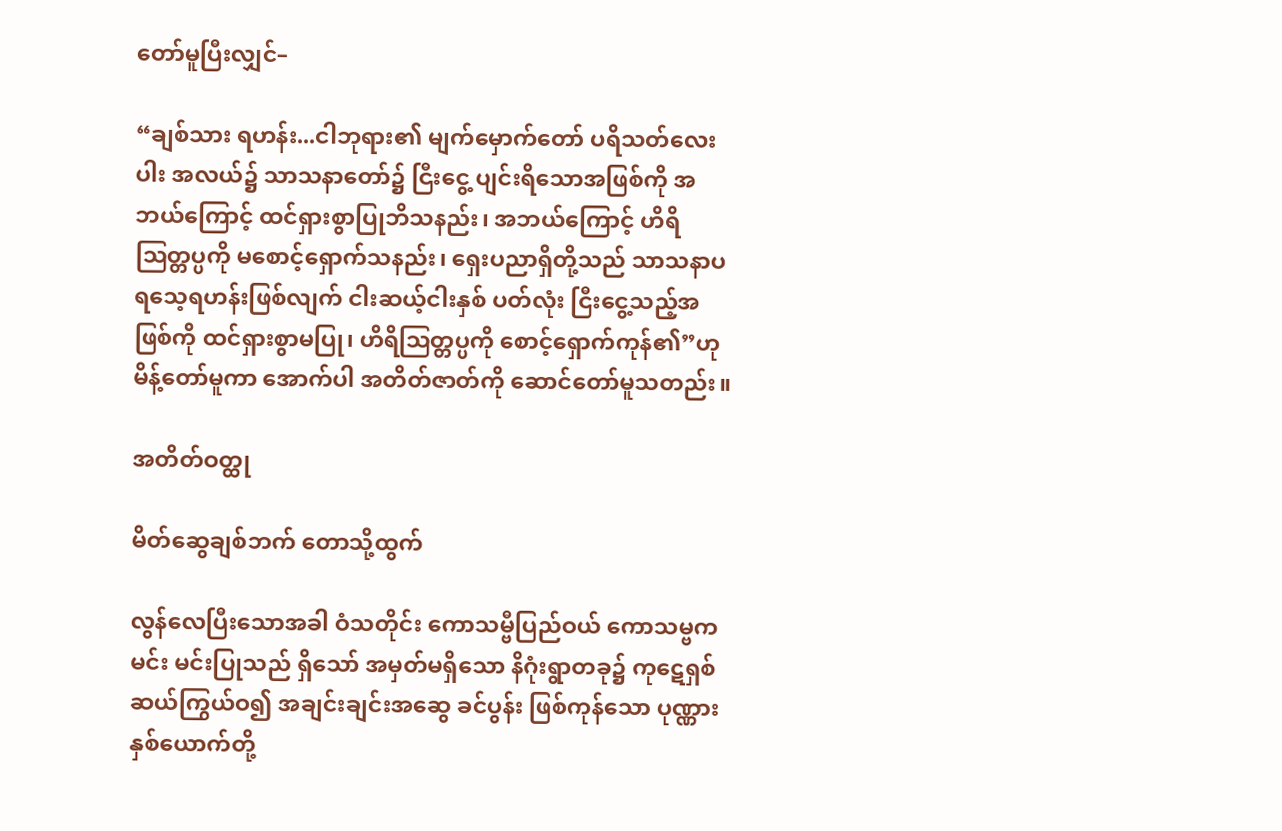တော်မူပြီးလျှင်–

“ချစ်သား ရဟန်း...ငါဘုရား၏ မျက်မှောက်တော် ပရိသတ်လေးပါး အလယ်၌ သာသနာတော်၌ ငြီးငွေ့ ပျင်းရိသောအဖြစ်ကို အဘယ်ကြောင့် ထင်ရှားစွာပြုဘိသနည်း၊ အဘယ်ကြောင့် ဟိရိဩတ္တပ္ပကို မစောင့်ရှောက်သနည်း၊ ရှေးပညာရှိတို့သည် သာသနာပ ရသေ့ရဟန်းဖြစ်လျက် ငါးဆယ့်ငါးနှစ် ပတ်လုံး ငြီးငွေ့သည့်အဖြစ်ကို ထင်ရှားစွာမပြု၊ ဟိရိဩတ္တပ္ပကို စောင့်ရှောက်ကုန်၏”ဟု မိန့်တော်မူကာ အောက်ပါ အတိတ်ဇာတ်ကို ဆောင်တော်မူသတည်း။

အတိတ်ဝတ္ထု

မိတ်ဆွေချစ်ဘက် တောသို့ထွက်

လွန်လေပြီးသောအခါ ဝံသတိုင်း ကောသမ္ဗီပြည်ဝယ် ကောသမ္ဗကမင်း မင်းပြုသည် ရှိသော် အမှတ်မရှိသော နိဂုံးရွာတခု၌ ကုဋေရှစ်ဆယ်ကြွယ်ဝ၍ အချင်းချင်းအဆွေ ခင်ပွန်း ဖြစ်ကုန်သော ပုဏ္ဏားနှစ်ယောက်တို့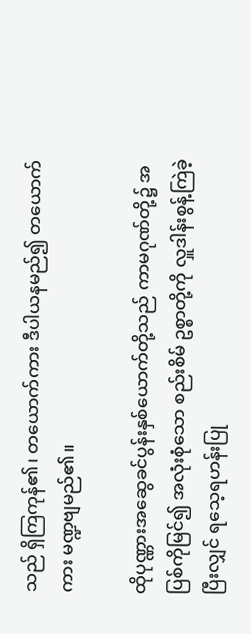သည် ရှိကြကုန်၏၊ တယောက်ကား ဒီပါယနမည်၍ တယောက်ကား မဏ္ဍဗျမည်၏။

ထိုပုဏ္ဏားအဆွေခင်ပွန်းနှစ်ယောက်တို့သည် ကာမဂုဏ်တို့၌ အပြစ်ကိုမြင်၍ အလုံးစုံသော စည်းစိမ် ဥစ္စာတို့ကို လှူဒါန်းစွန့်ကြဲခဲ့ပြီးလျှင် ရသေ့ရဟန်းပြု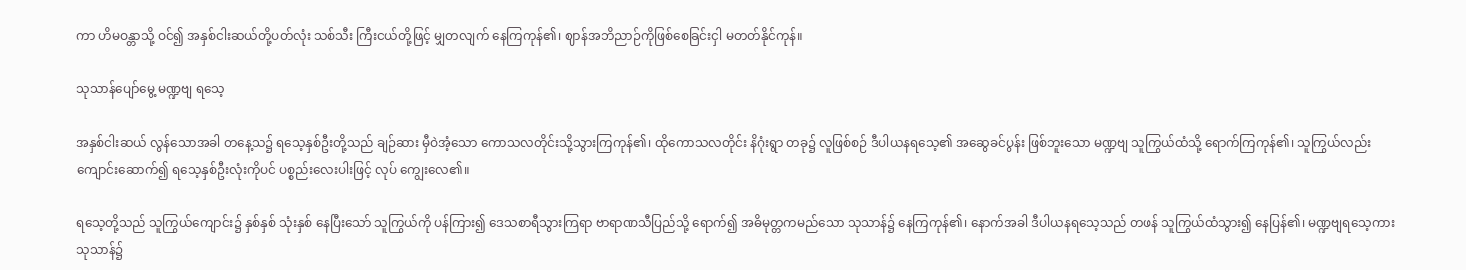ကာ ဟိမဝန္တာသို့ ဝင်၍ အနှစ်ငါးဆယ်တို့ပတ်လုံး သစ်သီး ကြီးငယ်တို့ဖြင့် မျှတလျက် နေကြကုန်၏၊ ဈာန်အဘိညာဉ်ကိုဖြစ်စေခြင်းငှါ မတတ်နိုင်ကုန်။

သုသာန်ပျော်မွေ့ မဏ္ဍဗျ ရသေ့

အနှစ်ငါးဆယ် လွန်သောအခါ တနေ့သ၌ ရသေ့နှစ်ဦးတို့သည် ချဉ်ဆား မှီဝဲအံ့သော ကောသလတိုင်းသို့သွားကြကုန်၏၊ ထိုကောသလတိုင်း နိဂုံးရွာ တခု၌ လူဖြစ်စဉ် ဒီပါယနရသေ့၏ အဆွေခင်ပွန်း ဖြစ်ဘူးသော မဏ္ဍဗျ သူကြွယ်ထံသို့ ရောက်ကြကုန်၏၊ သူကြွယ်လည်း ကျောင်းဆောက်၍ ရသေ့နှစ်ဦးလုံးကိုပင် ပစ္စည်းလေးပါးဖြင့် လုပ် ကျွေးလေ၏။

ရသေ့တို့သည် သူကြွယ်ကျောင်း၌ နှစ်နှစ် သုံးနှစ် နေပြီးသော် သူကြွယ်ကို ပန်ကြား၍ ဒေသစာရီသွားကြရာ ဗာရာဏသီပြည်သို့ ရောက်၍ အဓိမုတ္တကမည်သော သုသာန်၌ နေကြကုန်၏၊ နောက်အခါ ဒီပါယနရသေ့သည် တဖန် သူကြွယ်ထံသွား၍ နေပြန်၏၊ မဏ္ဍဗျရသေ့ကား သုသာန်၌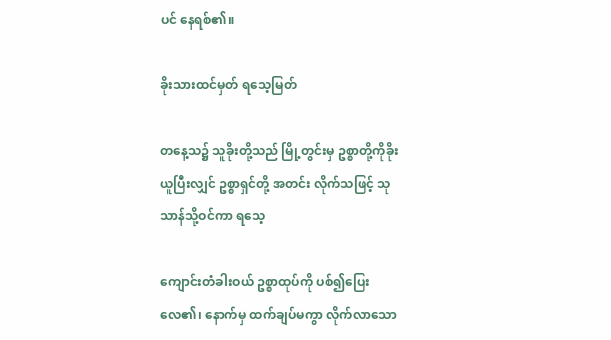ပင် နေရစ်၏။

ခိုးသားထင်မှတ် ရသေ့မြတ်

တနေ့သ၌ သူခိုးတို့သည် မြို့တွင်းမှ ဥစ္စာတို့ကိုခိုးယူပြီးလျှင် ဥစ္စာရှင်တို့ အတင်း လိုက်သဖြင့် သုသာန်သို့ဝင်ကာ ရသေ့

ကျောင်းတံခါးဝယ် ဥစ္စာထုပ်ကို ပစ်၍ပြေးလေ၏၊ နောက်မှ ထက်ချပ်မကွာ လိုက်လာသော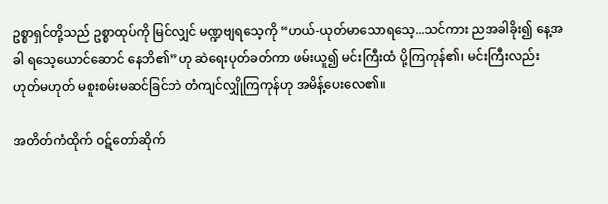ဥစ္စာရှင်တို့သည် ဥစ္စာထုပ်ကို မြင်လျှင် မဏ္ဍဗျရသေ့ကို “ဟယ်-ယုတ်မာသောရသေ့...သင်ကား ညအခါခိုး၍ နေ့အခါ ရသေ့ယောင်ဆောင် နေဘိ၏”ဟု ဆဲရေးပုတ်ခတ်ကာ ဖမ်းယူ၍ မင်းကြီးထံ ပို့ကြကုန်၏၊ မင်းကြီးလည်း ဟုတ်မဟုတ် မစူးစမ်းမဆင်ခြင်ဘဲ တံကျင်လျှိုကြကုန်ဟု အမိန့်ပေးလေ၏။

အတိတ်ကံထိုက် ဝဋ်တော်ဆိုက်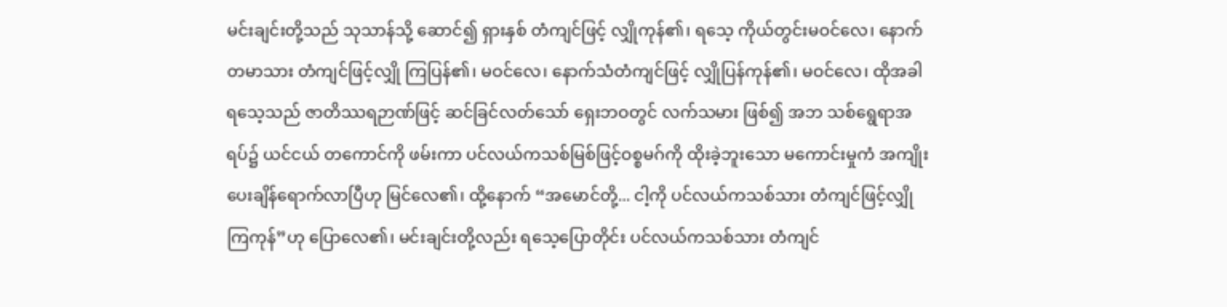မင်းချင်းတို့သည် သုသာန်သို့ ဆောင်၍ ရှားနှစ် တံကျင်ဖြင့် လျှိုကုန်၏၊ ရသေ့ ကိုယ်တွင်းမဝင်လေ၊ နောက်တမာသား တံကျင်ဖြင့်လျှို ကြပြန်၏၊ မဝင်လေ၊ နောက်သံတံကျင်ဖြင့် လျှိုပြန်ကုန်၏၊ မဝင်လေ၊ ထိုအခါ ရသေ့သည် ဇာတိဿရဉာဏ်ဖြင့် ဆင်ခြင်လတ်သော် ရှေးဘဝတွင် လက်သမား ဖြစ်၍ အဘ သစ်ရွေရာအရပ်၌ ယင်ငယ် တကောင်ကို ဖမ်းကာ ပင်လယ်ကသစ်မြစ်ဖြင့်ဝစ္စမဂ်ကို ထိုးခဲ့ဘူးသော မကောင်းမှုကံ အကျိုးပေးချိန်ရောက်လာပြီဟု မြင်လေ၏၊ ထို့နောက် “အမောင်တို့... ငါ့ကို ပင်လယ်ကသစ်သား တံကျင်ဖြင့်လျှိုကြကုန်”ဟု ပြောလေ၏၊ မင်းချင်းတို့လည်း ရသေ့ပြောတိုင်း ပင်လယ်ကသစ်သား တံကျင်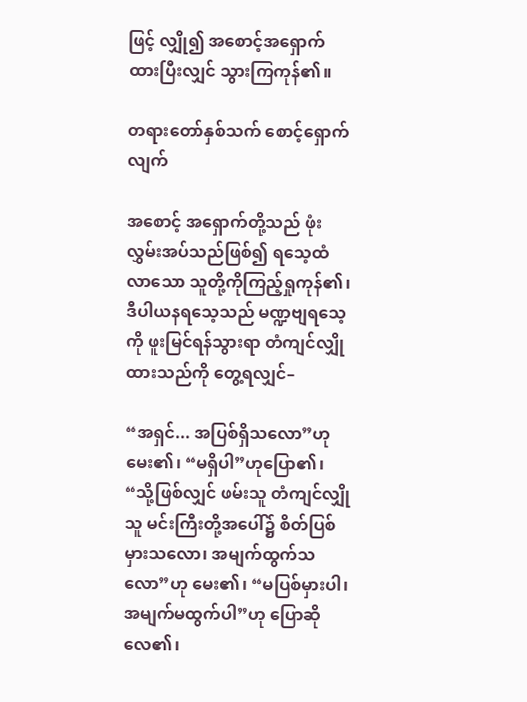ဖြင့် လျှို၍ အစောင့်အရှောက်ထားပြီးလျှင် သွားကြကုန်၏။

တရားတော်နှစ်သက် စောင့်ရှောက်လျက်

အစောင့် အရှောက်တို့သည် ဖုံးလွှမ်းအပ်သည်ဖြစ်၍ ရသေ့ထံ လာသော သူတို့ကိုကြည့်ရှုကုန်၏၊ ဒီပါယနရသေ့သည် မဏ္ဍဗျရသေ့ကို ဖူးမြင်ရန်သွားရာ တံကျင်လျှိုထားသည်ကို တွေ့ရလျှင်–

“အရှင်... အပြစ်ရှိသလော”ဟုမေး၏၊ “မရှိပါ”ဟုပြော၏၊ “သို့ဖြစ်လျှင် ဖမ်းသူ တံကျင်လျှိုသူ မင်းကြီးတို့အပေါ်၌ စိတ်ပြစ်မှားသလော၊ အမျက်ထွက်သလော”ဟု မေး၏၊ “မပြစ်မှားပါ၊ အမျက်မထွက်ပါ”ဟု ပြောဆိုလေ၏၊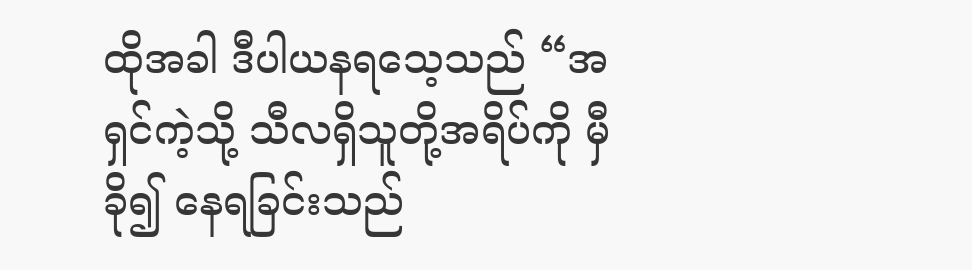ထိုအခါ ဒီပါယနရသေ့သည် “အရှင်ကဲ့သို့ သီလရှိသူတို့အရိပ်ကို မှီခို၍ နေရခြင်းသည်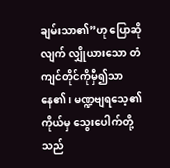ချမ်းသာ၏”ဟု ပြောဆိုလျက် လျှိုယားသော တံကျင်တိုင်ကိုမှီ၍သာ နေ၏၊ မဏ္ဍဗျရသေ့၏ကိုယ်မှ သွေးပေါက်တို့သည်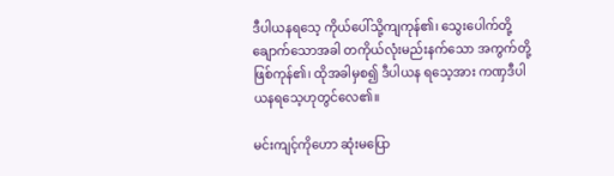ဒီပါယနရသေ့ ကိုယ်ပေါ်သို့ကျကုန်၏၊ သွေးပေါက်တို့ချောက်သောအခါ တကိုယ်လုံးမည်းနက်သော အကွက်တို့ ဖြစ်ကုန်၏၊ ထိုအခါမှစ၍ ဒီပါယန ရသေ့အား ကဏှဒီပါယနရသေ့ဟုတွင်လေ၏။

မင်းကျင့်ကိုဟော ဆုံးမပြော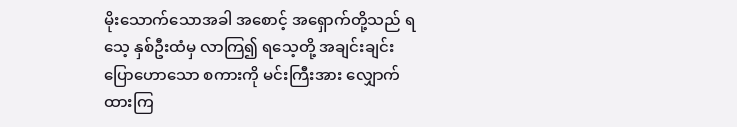မိုးသောက်သောအခါ အစောင့် အရှောက်တို့သည် ရသေ့ နှစ်ဦးထံမှ လာကြ၍ ရသေ့တို့ အချင်းချင်း ပြောဟောသော စကားကို မင်းကြီးအား လျှောက်ထားကြ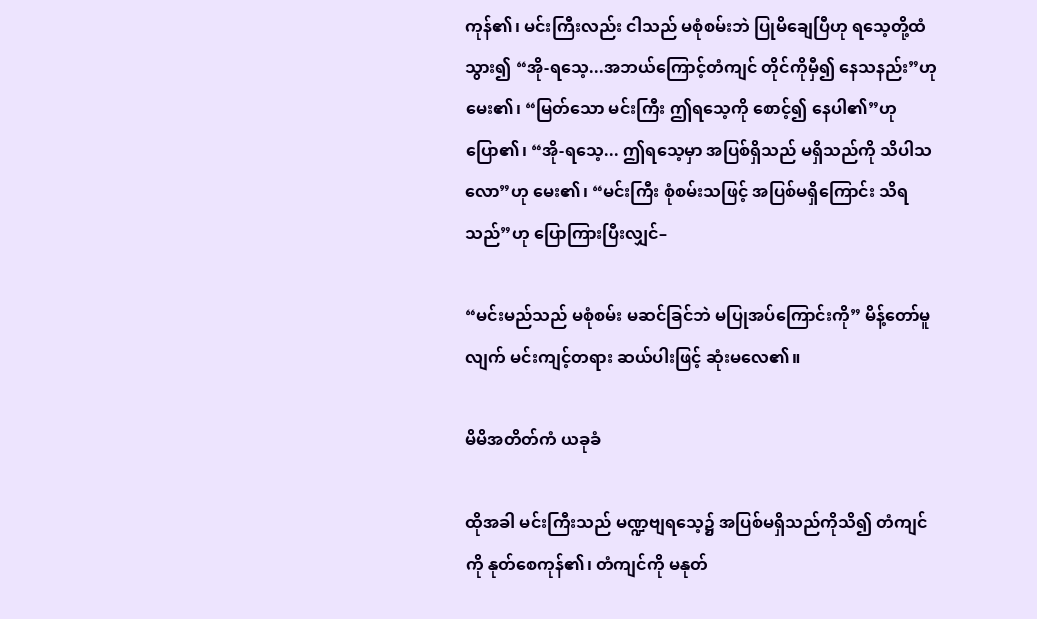ကုန်၏၊ မင်းကြီးလည်း ငါသည် မစုံစမ်းဘဲ ပြုမိချေပြီဟု ရသေ့တို့ထံသွား၍ “အို-ရသေ့...အဘယ်ကြောင့်တံကျင် တိုင်ကိုမှီ၍ နေသနည်း”ဟုမေး၏၊ “မြတ်သော မင်းကြီး ဤရသေ့ကို စောင့်၍ နေပါ၏”ဟု ပြော၏၊ “အို-ရသေ့... ဤရသေ့မှာ အပြစ်ရှိသည် မရှိသည်ကို သိပါသလော”ဟု မေး၏၊ “မင်းကြီး စုံစမ်းသဖြင့် အပြစ်မရှိကြောင်း သိရသည်”ဟု ပြောကြားပြီးလျှင်–

“မင်းမည်သည် မစုံစမ်း မဆင်ခြင်ဘဲ မပြုအပ်ကြောင်းကို” မိန့်တော်မူလျက် မင်းကျင့်တရား ဆယ်ပါးဖြင့် ဆုံးမလေ၏။

မိမိအတိတ်ကံ ယခုခံ

ထိုအခါ မင်းကြီးသည် မဏ္ဍဗျရသေ့၌ အပြစ်မရှိသည်ကိုသိ၍ တံကျင်ကို နုတ်စေကုန်၏၊ တံကျင်ကို မနုတ်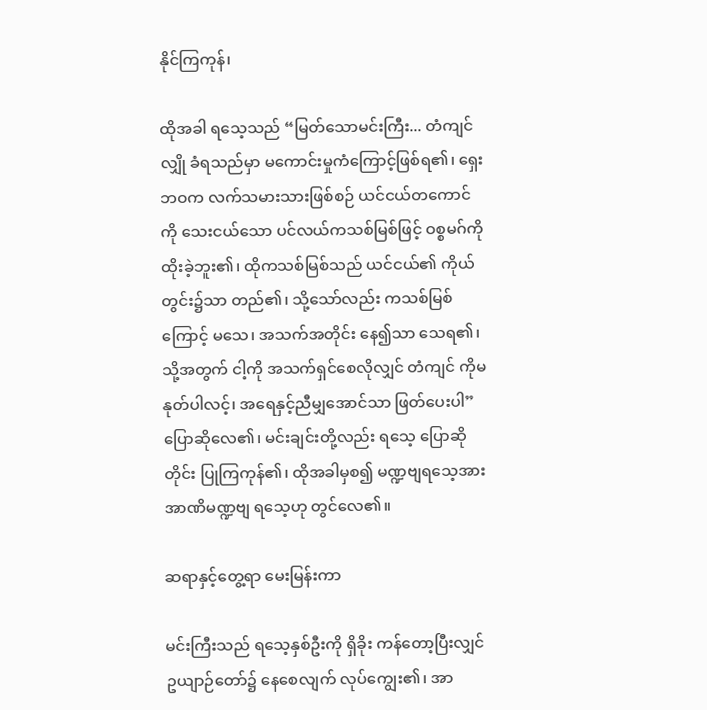နိုင်ကြကုန်၊

ထိုအခါ ရသေ့သည် “မြတ်သောမင်းကြီး... တံကျင်လျှို ခံရသည်မှာ မကောင်းမှုကံကြောင့်ဖြစ်ရ၏၊ ရှေးဘဝက လက်သမားသားဖြစ်စဉ် ယင်ငယ်တကောင်ကို သေးငယ်သော ပင်လယ်ကသစ်မြစ်ဖြင့် ဝစ္စမဂ်ကို ထိုးခဲ့ဘူး၏၊ ထိုကသစ်မြစ်သည် ယင်ငယ်၏ ကိုယ်တွင်း၌သာ တည်၏၊ သို့သော်လည်း ကသစ်မြစ်ကြောင့် မသေ၊ အသက်အတိုင်း နေ၍သာ သေရ၏၊ သို့အတွက် ငါ့ကို အသက်ရှင်စေလိုလျှင် တံကျင် ကိုမနုတ်ပါလင့်၊ အရေနှင့်ညီမျှအောင်သာ ဖြတ်ပေးပါ” ပြောဆိုလေ၏၊ မင်းချင်းတို့လည်း ရသေ့ ပြောဆိုတိုင်း ပြုကြကုန်၏၊ ထိုအခါမှစ၍ မဏ္ဍဗျရသေ့အား အာဏိမဏ္ဍဗျ ရသေ့ဟု တွင်လေ၏။

ဆရာနှင့်တွေ့ရာ မေးမြန်းကာ

မင်းကြီးသည် ရသေ့နှစ်ဦးကို ရှိခိုး ကန်တော့ပြီးလျှင် ဥယျာဉ်တော်၌ နေစေလျက် လုပ်ကျွေး၏၊ အာ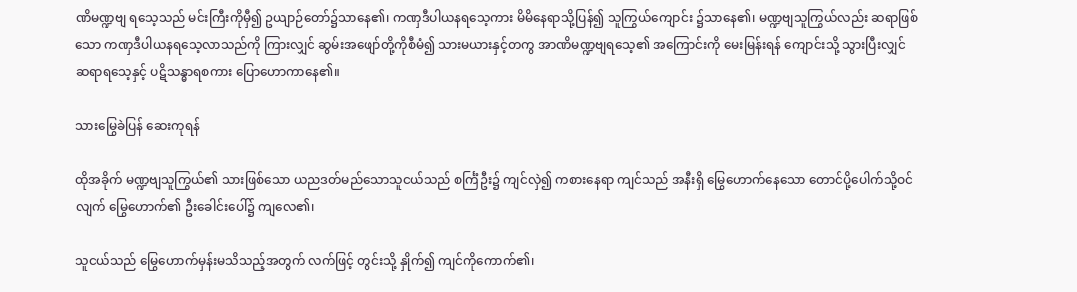ဏိမဏ္ဍဗျ ရသေ့သည် မင်းကြီးကိုမှီ၍ ဥယျာဉ်တော်၌သာနေ၏၊ ကဏှဒီပါယနရသေ့ကား မိမိနေရာသို့ပြန်၍ သူကြွယ်ကျောင်း ၌သာနေ၏၊ မဏ္ဍဗျသူကြွယ်လည်း ဆရာဖြစ်သော ကဏှဒီပါယနရသေ့လာသည်ကို ကြားလျှင် ဆွမ်းအဖျော်တို့ကိုစီမံ၍ သားမယားနှင့်တကွ အာဏိမဏ္ဍဗျရသေ့၏ အကြောင်းကို မေးမြန်းရန် ကျောင်းသို့ သွားပြီးလျှင် ဆရာရသေ့နှင့် ပဋိသန္ဓာရစကား ပြောဟောကာနေ၏။

သားမြွေခဲပြန် ဆေးကုရန်

ထိုအခိုက် မဏ္ဍဗျသူကြွယ်၏ သားဖြစ်သော ယညဒတ်မည်သောသူငယ်သည် စင်္ကြံဦး၌ ကျင်လှဲ၍ ကစားနေရာ ကျင်သည် အနီးရှိ မြွေဟောက်နေသော တောင်ပို့ပေါက်သို့ဝင်လျက် မြွေဟောက်၏ ဦးခေါင်းပေါ်၌ ကျလေ၏၊

သူငယ်သည် မြွေဟောက်မှန်းမသိသည့်အတွက် လက်ဖြင့် တွင်းသို့ နှိုက်၍ ကျင်ကိုကောက်၏၊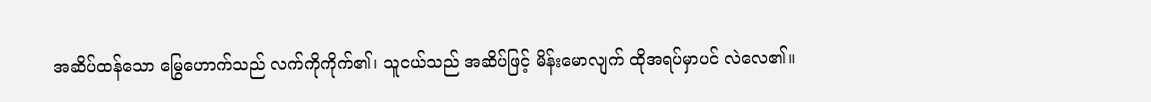အဆိပ်ထန်သော မြွေဟောက်သည် လက်ကိုကိုက်၏၊ သူငယ်သည် အဆိပ်ဖြင့် မိန်းမောလျက် ထိုအရပ်မှာပင် လဲလေ၏။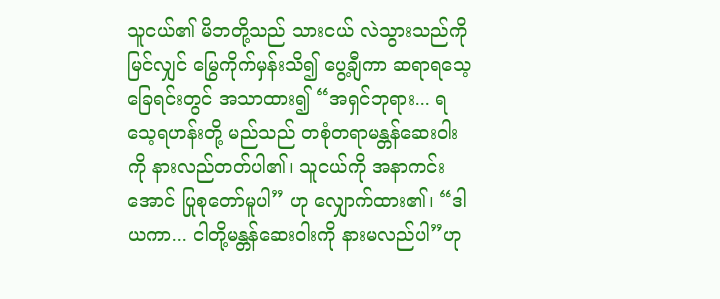သူငယ်၏ မိဘတို့သည် သားငယ် လဲသွားသည်ကိုမြင်လျှင် မြွေကိုက်မှန်းသိ၍ ပွေ့ချီကာ ဆရာရသေ့ခြေရင်းတွင် အသာထား၍ “အရှင်ဘုရား... ရသေ့ရဟန်းတို့ မည်သည် တစုံတရာမန္တန်ဆေးဝါးကို နားလည်တတ်ပါ၏၊ သူငယ်ကို အနာကင်းအောင် ပြုစုတော်မူပါ” ဟု လျှောက်ထား၏၊ “ဒါယကာ... ငါတို့မန္တန်ဆေးဝါးကို နားမလည်ပါ”ဟု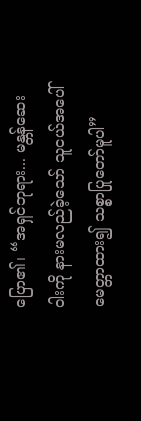ပြော၏၊ “အရှင်ဘုရား... မန္တန်ဆေး ဝါးကို နားမလည်ခဲ့သော် သူငယ်အပေါ် မေတ္တာထား၍ သစ္စာပြုတော်မူပါ”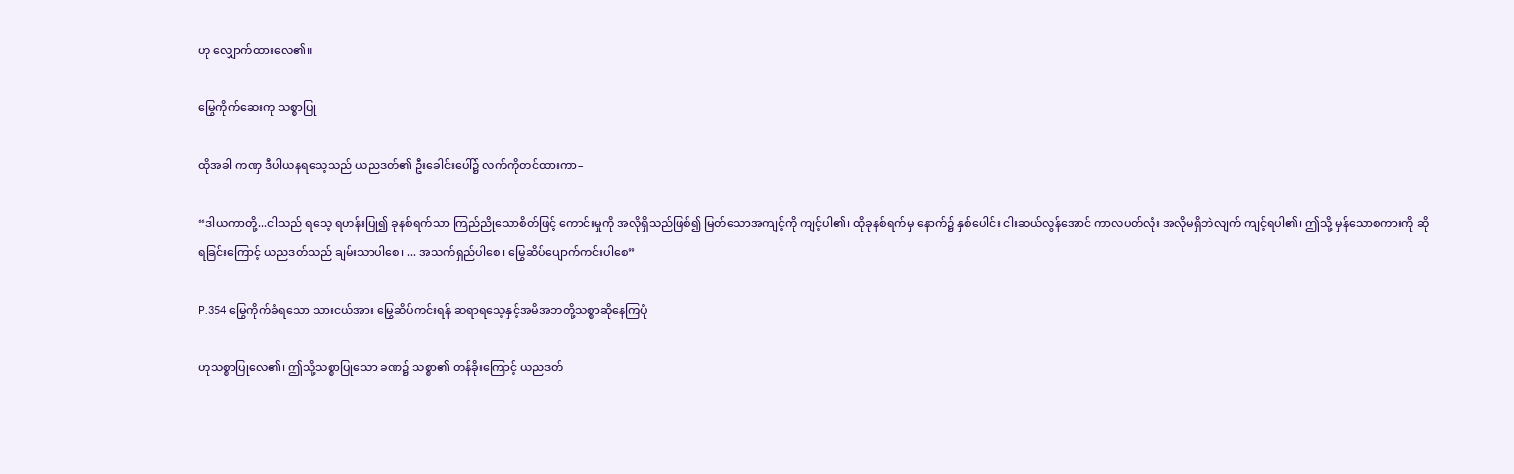ဟု လျှောက်ထားလေ၏။

မြွေကိုက်ဆေးကု သစ္စာပြု

ထိုအခါ ကဏှ ဒီပါယနရသေ့သည် ယညဒတ်၏ ဦးခေါင်းပေါ်၌ လက်ကိုတင်ထားကာ–

“ဒါယကာတို့...ငါသည် ရသေ့ ရဟန်းပြု၍ ခုနစ်ရက်သာ ကြည်ညိုသောစိတ်ဖြင့် ကောင်းမှုကို အလိုရှိသည်ဖြစ်၍ မြတ်သောအကျင့်ကို ကျင့်ပါ၏၊ ထိုခုနစ်ရက်မှ နောက်၌ နှစ်ပေါင်း ငါးဆယ်လွန်အောင် ကာလပတ်လုံး အလိုမရှိဘဲလျက် ကျင့်ရပါ၏၊ ဤသို့ မှန်သောစကားကို ဆိုရခြင်းကြောင့် ယညဒတ်သည် ချမ်းသာပါစေ၊ ... အသက်ရှည်ပါစေ၊ မြွေဆိပ်ပျောက်ကင်းပါစေ”

P.354 မြွေကိုက်ခံရသော သားငယ်အား မြွေဆိပ်ကင်းရန် ဆရာရသေ့နှင့်အမိအဘတို့သစ္စာဆိုနေကြပုံ

ဟုသစ္စာပြုလေ၏၊ ဤသို့သစ္စာပြုသော ခဏ၌ သစ္စာ၏ တန်ခိုးကြောင့် ယညဒတ်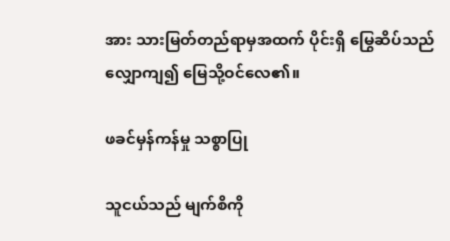အား သားမြတ်တည်ရာမှအထက် ပိုင်းရှိ မြွေဆိပ်သည် လျှောကျ၍ မြေသို့ဝင်လေ၏။

ဖခင်မှန်ကန်မှု သစ္စာပြု

သူငယ်သည် မျက်စိကို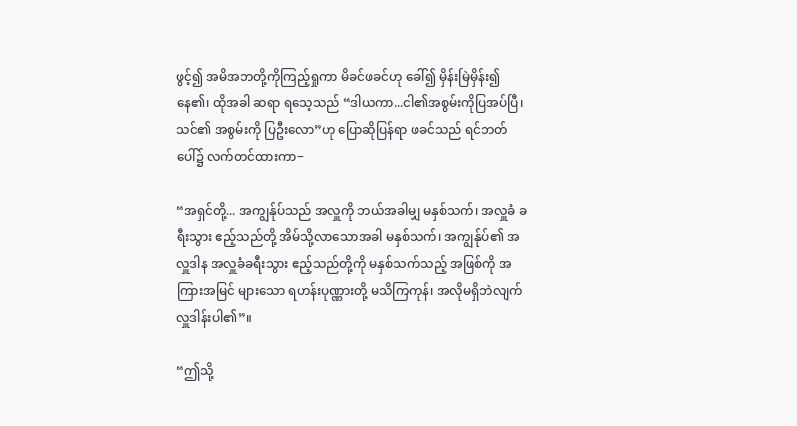ဖွင့်၍ အမိအဘတို့ကိုကြည့်ရှုကာ မိခင်ဖခင်ဟု ခေါ်၍ မှိန်းမြဲမှိန်း၍နေ၏၊ ထိုအခါ ဆရာ ရသေ့သည် “ဒါယကာ...ငါ၏အစွမ်းကိုပြအပ်ပြီ၊ သင်၏ အစွမ်းကို ပြဦးလော”ဟု ပြောဆိုပြန်ရာ ဖခင်သည် ရင်ဘတ်ပေါ်၌ လက်တင်ထားကာ−

“အရှင်တို့... အကျွန်ုပ်သည် အလှူကို ဘယ်အခါမျှ မနှစ်သက်၊ အလှူခံ ခရီးသွား ဧည့်သည်တို့ အိမ်သို့လာသောအခါ မနှစ်သက်၊ အကျွန်ုပ်၏ အလှူဒါန အလှူခံခရီးသွား ဧည့်သည်တို့ကို မနှစ်သက်သည့် အဖြစ်ကို အကြားအမြင် များသော ရဟန်းပုဏ္ဏားတို့ မသိကြကုန်၊ အလိုမရှိဘဲလျက် လှူဒါန်းပါ၏”။

“ဤသို့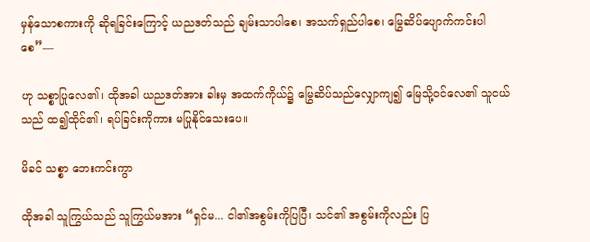မှန်သောစကားကို ဆိုရခြင်းကြောင့် ယညဒတ်သည် ချမ်းသာပါစေ၊ အသက်ရှည်ပါစေ၊ မြွေဆိပ်ပျောက်ကင်းပါစေ”—

ဟု သစ္စာပြုလေ၏၊ ထိုအခါ ယညဒတ်အား ခါးမှ အထက်ကိုယ်၌ မြွေဆိပ်သည်လျှောကျ၍ မြေသို့ဝင်လေ၏ သူငယ်သည် ထ၍ထိုင်၏၊ ရပ်ခြင်းကိုကား မပြုနိုင်သေးပေ။

မိခင် သစ္စာ ဘေးကင်းကွာ

ထိုအခါ သူကြွယ်သည် သူကြွယ်မအား “ရှင်မ... ငါ၏အစွမ်းကိုပြပြီ၊ သင်၏ အစွမ်းကိုလည်း ပြ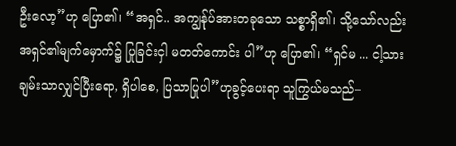ဦးလော့”ဟု ပြော၏၊ “အရှင်.. အကျွန်ုပ်အားတခုသော သစ္စာရှိ၏၊ သို့သော်လည်း အရှင်၏မျက်မှောက်၌ ပြုခြင်းငှါ မတတ်ကောင်း ပါ”ဟု ပြော၏၊ “ရှင်မ ... ငါ့သားချမ်းသာလျှင်ပြီးရော, ရှိပါစေ, ပြသာပြုပါ”ဟုခွင့်ပေးရာ သူကြွယ်မသည်–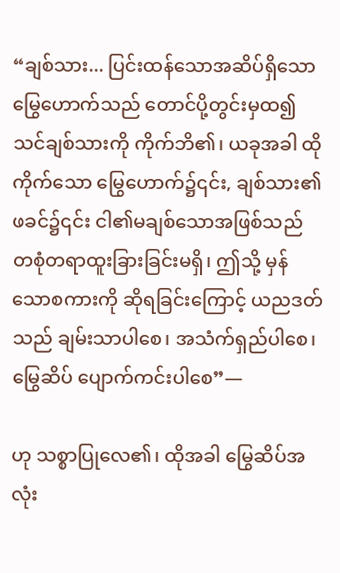“ချစ်သား... ပြင်းထန်သောအဆိပ်ရှိသော မြွေဟောက်သည် တောင်ပို့တွင်းမှထ၍ သင်ချစ်သားကို ကိုက်ဘိ၏၊ ယခုအခါ ထိုကိုက်သော မြွေဟောက်၌၎င်း, ချစ်သား၏ဖခင်၌၎င်း ငါ၏မချစ်သောအဖြစ်သည် တစုံတရာထူးခြားခြင်းမရှိ၊ ဤသို့ မှန်သောစကားကို ဆိုရခြင်းကြောင့် ယညဒတ်သည် ချမ်းသာပါစေ၊ အသံက်ရှည်ပါစေ၊ မြွေဆိပ် ပျောက်ကင်းပါစေ”—

ဟု သစ္စာပြုလေ၏၊ ထိုအခါ မြွေဆိပ်အလုံး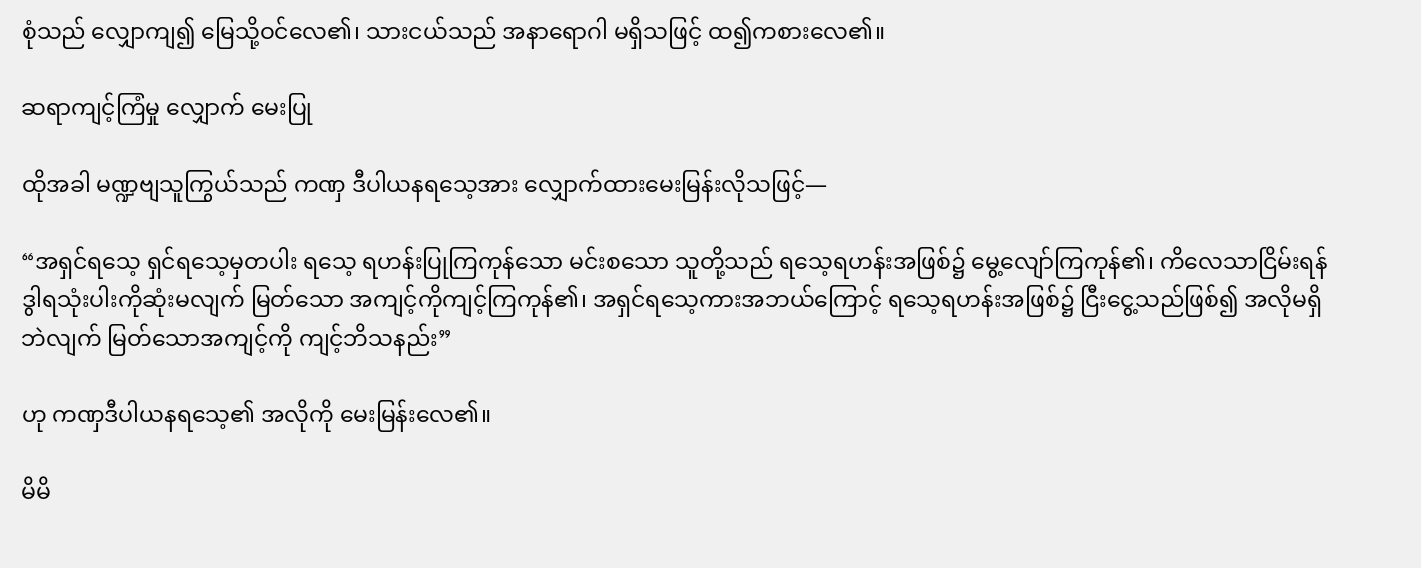စုံသည် လျှောကျ၍ မြေသို့ဝင်လေ၏၊ သားငယ်သည် အနာရောဂါ မရှိသဖြင့် ထ၍ကစားလေ၏။

ဆရာကျင့်ကြံမှု လျှောက် မေးပြု

ထိုအခါ မဏ္ဍဗျသူကြွယ်သည် ကဏှ ဒီပါယနရသေ့အား လျှောက်ထားမေးမြန်းလိုသဖြင့်—

“အရှင်ရသေ့ ရှင်ရသေ့မှတပါး ရသေ့ ရဟန်းပြုကြကုန်သော မင်းစသော သူတို့သည် ရသေ့ရဟန်းအဖြစ်၌ မွေ့လျော်ကြကုန်၏၊ ကိလေသာငြိမ်းရန် ဒွါရသုံးပါးကိုဆုံးမလျက် မြတ်သော အကျင့်ကိုကျင့်ကြကုန်၏၊ အရှင်ရသေ့ကားအဘယ်ကြောင့် ရသေ့ရဟန်းအဖြစ်၌ ငြီးငွေ့သည်ဖြစ်၍ အလိုမရှိဘဲလျက် မြတ်သောအကျင့်ကို ကျင့်ဘိသနည်း”

ဟု ကဏှဒီပါယနရသေ့၏ အလိုကို မေးမြန်းလေ၏။

မိမိ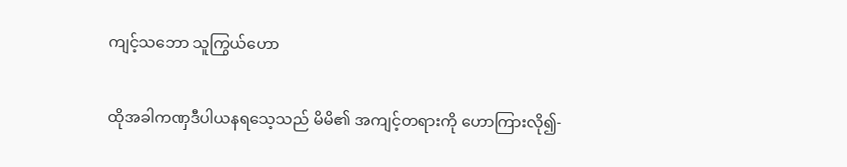ကျင့်သဘော သူကြွယ်ဟော

ထိုအခါကဏှဒီပါယနရသေ့သည် မိမိ၏ အကျင့်တရားကို ဟောကြားလို၍-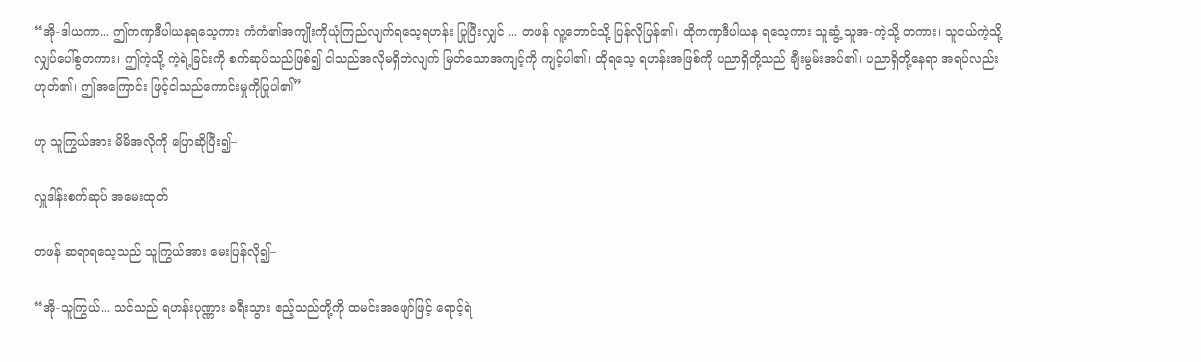“အို-ဒါယကာ... ဤကဏှဒီပါယနရသေ့ကား ကံကံ၏အကျိုးကိုယုံကြည်လျက်ရသေ့ရဟန်း ပြုပြီးလျှင် ... တဖန် လူ့ဘောင်သို့ ပြန်လိုပြန်၏၊ ထိုကဏှဒီပါယန ရသေ့ကား သူဆွံ့ သူအ-ကဲ့သို့ တကား၊ သူငယ်ကဲ့သို့ လျှပ်ပေါ်စွတကား၊ ဤကဲ့သို့ ကဲ့ရဲ့ခြင်းကို စက်ဆုပ်သည်ဖြစ်၍ ငါသည်အလိုမရှိဘဲလျက် မြတ်သောအကျင့်ကို ကျင့်ပါ၏၊ ထိုရသေ့ ရဟန်းအဖြစ်ကို ပညာရှိတို့သည် ချီးမွမ်းအပ်၏၊ ပညာရှိတို့နေရာ အရပ်လည်းဟုတ်၏၊ ဤအကြောင်း ဖြင့်ငါသည်ကောင်းမှုကိုပြုပါ၏”

ဟု သူကြွယ်အား မိမိအလိုကို ပြောဆိုပြီး၍–

လှူဒါန်းစက်ဆုပ် အမေးထုတ်

တဖန် ဆရာရသေ့သည် သူကြွယ်အား မေးပြန်လို၍–

“အို-သူကြွယ်... သင်သည် ရဟန်းပုဏ္ဏား ခရီးသွား ဧည့်သည်တို့ကို ထမင်းအဖျော်ဖြင့် ရောင့်ရဲ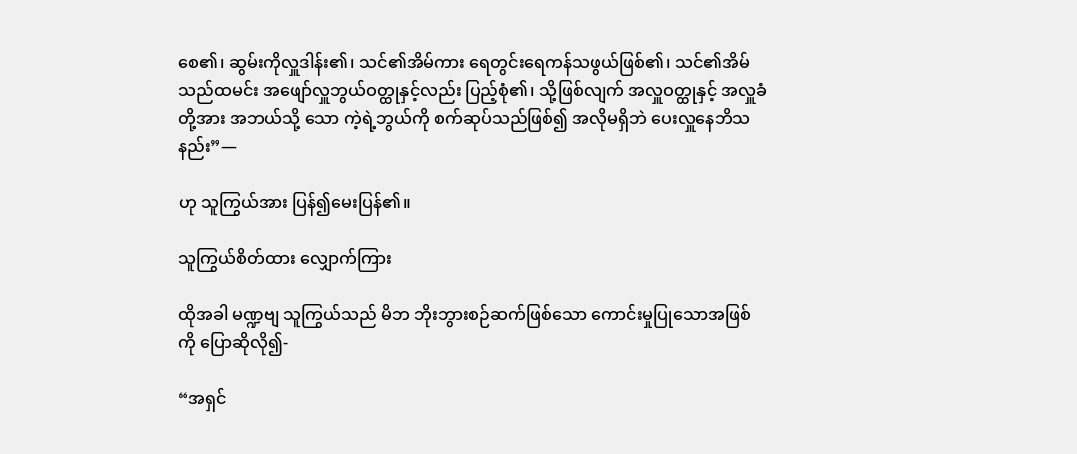စေ၏၊ ဆွမ်းကိုလှူဒါန်း၏၊ သင်၏အိမ်ကား ရေတွင်းရေကန်သဖွယ်ဖြစ်၏၊ သင်၏အိမ်သည်ထမင်း အဖျော်လှူဘွယ်ဝတ္ထုနှင့်လည်း ပြည့်စုံ၏၊ သို့ဖြစ်လျက် အလှူဝတ္ထုနှင့် အလှူခံတို့အား အဘယ်သို့ သော ကဲ့ရဲ့ဘွယ်ကို စက်ဆုပ်သည်ဖြစ်၍ အလိုမရှိဘဲ ပေးလှူနေဘိသနည်း”—

ဟု သူကြွယ်အား ပြန်၍မေးပြန်၏။

သူကြွယ်စိတ်ထား လျှောက်ကြား

ထိုအခါ မဏ္ဍဗျ သူကြွယ်သည် မိဘ ဘိုးဘွားစဉ်ဆက်ဖြစ်သော ကောင်းမှုပြုသောအဖြစ်ကို ပြောဆိုလို၍-

“အရှင်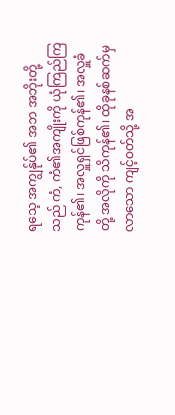ရသေ့ အကျွန်ုပ်၏ အဘ အဘိုးတို့သည် ကံ, ကံ၏အကျိုးကို ယုံကြည်ကြကုန်၏၊ အလှူရှင်ဖြစ်ကုန်၏၊ အလှူခံတို့ အလိုကို သိကုန်၏၊ ထိုခုနစ်ဆက်မှ လာသော ကျင့်ဝတ်သို့ အ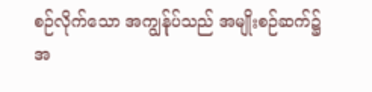စဉ်လိုက်သော အကျွန်ုပ်သည် အမျိုးစဉ်ဆက်၌ အ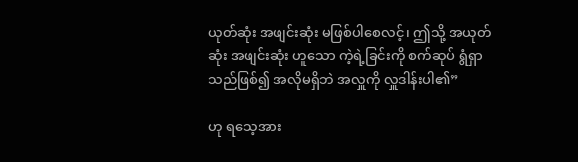ယုတ်ဆုံး အဖျင်းဆုံး မဖြစ်ပါစေလင့်၊ ဤသို့ အယုတ်ဆုံး အဖျင်းဆုံး ဟူသော ကဲ့ရဲ့ခြင်းကို စက်ဆုပ် ရွံရှာသည်ဖြစ်၍ အလိုမရှိဘဲ အလှူကို လှူဒါန်းပါ၏”

ဟု ရသေ့အား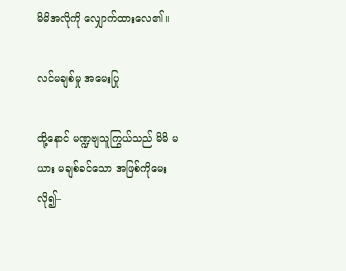မိမိအလိုကို လျှောက်ထားလေ၏။

လင်မချစ်မှု အမေးပြု

ထို့နောင် မဏ္ဍဗျသူကြွယ်သည် မိမိ မယား မချစ်ခင်သော အဖြစ်ကိုမေး လို၍–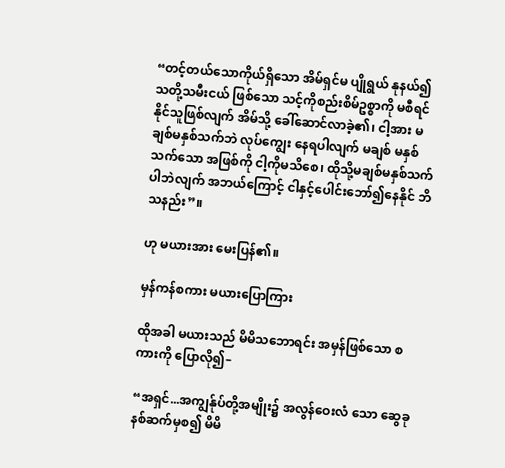“တင့်တယ်သောကိုယ်ရှိသော အိမ်ရှင်မ ပျိုရွယ် နုနယ်၍ သတို့သမီးငယ် ဖြစ်သော သင့်ကိုစည်းစိမ်ဥစ္စာကို မစီရင်နိုင်သူဖြစ်လျက် အိမ်သို့ ခေါ်ဆောင်လာခဲ့၏၊ ငါ့အား မချစ်မနှစ်သက်ဘဲ လုပ်ကျွေး နေရပါလျက် မချစ် မနှစ်သက်သော အဖြစ်ကို ငါ့ကိုမသိစေ၊ ထိုသို့မချစ်မနှစ်သက်ပါဘဲလျက် အဘယ်ကြောင့် ငါနှင့်ပေါင်းဘော်၍နေနိုင် ဘိသနည်း”။

ဟု မယားအား မေးပြန်၏။

မှန်ကန်စကား မယားပြောကြား

ထိုအခါ မယားသည် မိမိသဘောရင်း အမှန်ဖြစ်သော စကားကို ပြောလို၍–

“အရှင်...အကျွန်ုပ်တို့အမျိုး၌ အလွန်ဝေးလံ သော ဆွေခုနစ်ဆက်မှစ၍ မိမိ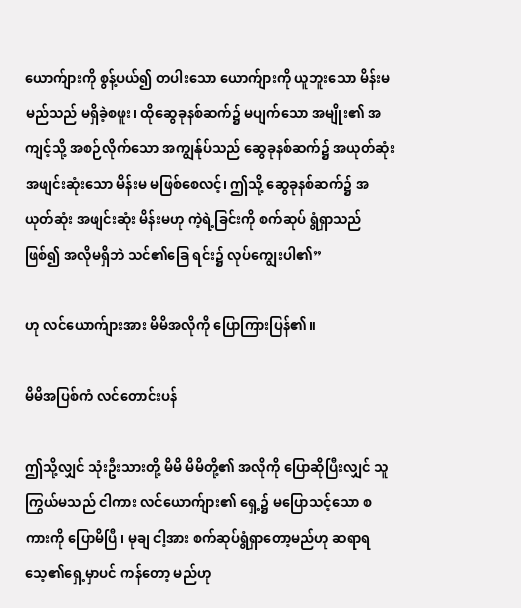ယောက်ျားကို စွန့်ပယ်၍ တပါးသော ယောက်ျားကို ယူဘူးသော မိန်းမ မည်သည် မရှိခဲ့စဖူး၊ ထိုဆွေခုနစ်ဆက်၌ မပျက်သော အမျိုး၏ အကျင့်သို့ အစဉ်လိုက်သော အကျွန်ုပ်သည် ဆွေခုနစ်ဆက်၌ အယုတ်ဆုံးအဖျင်းဆုံးသော မိန်းမ မဖြစ်စေလင့်၊ ဤသို့ ဆွေခုနစ်ဆက်၌ အယုတ်ဆုံး အဖျင်းဆုံး မိန်းမဟု ကဲ့ရဲ့ခြင်းကို စက်ဆုပ် ရွံရှာသည်ဖြစ်၍ အလိုမရှိဘဲ သင်၏ခြေ ရင်း၌ လုပ်ကျွေးပါ၏”

ဟု လင်ယောက်ျားအား မိမိအလိုကို ပြောကြားပြန်၏။

မိမိအပြစ်ကံ လင်တောင်းပန်

ဤသို့လျှင် သုံးဦးသားတို့ မိမိ မိမိတို့၏ အလိုကို ပြောဆိုပြီးလျှင် သူကြွယ်မသည် ငါကား လင်ယောက်ျား၏ ရှေ့၌ မပြောသင့်သော စကားကို ပြောမိပြီ၊ မုချ ငါ့အား စက်ဆုပ်ရွံရှာတော့မည်ဟု ဆရာရသေ့၏ရှေ့မှာပင် ကန်တော့ မည်ဟု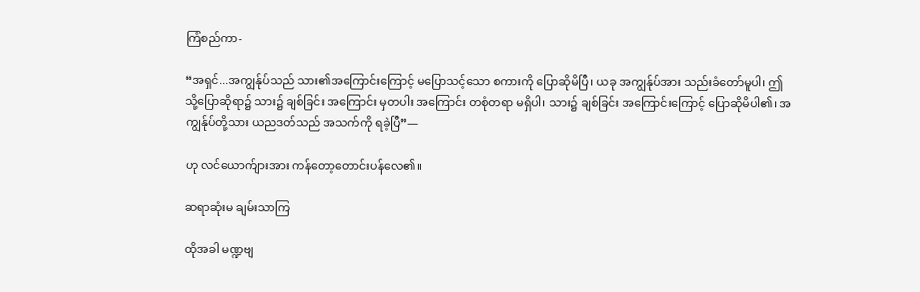ကြံစည်ကာ-

“အရှင်...အကျွန်ုပ်သည် သား၏အကြောင်းကြောင့် မပြောသင့်သော စကားကို ပြောဆိုမိပြီ၊ ယခု အကျွန်ုပ်အား သည်းခံတော်မူပါ၊ ဤသို့ပြောဆိုရာ၌ သား၌ ချစ်ခြင်း အကြောင်း မှတပါး အကြောင်း တစုံတရာ မရှိပါ၊ သား၌ ချစ်ခြင်း အကြောင်းကြောင့် ပြောဆိုမိပါ၏၊ အကျွန်ုပ်တို့သား ယညဒတ်သည် အသက်ကို ရခဲ့ပြီ”—

ဟု လင်ယောက်ျားအား ကန်တော့တောင်းပန်လေ၏။

ဆရာဆုံးမ ချမ်းသာကြ

ထိုအခါ မဏ္ဍဗျ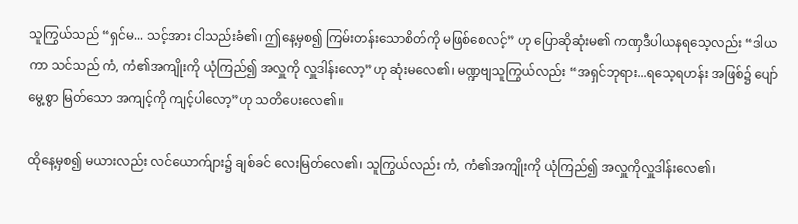သူကြွယ်သည် “ရှင်မ... သင့်အား ငါသည်းခံ၏၊ ဤနေ့မှစ၍ ကြမ်းတန်းသောစိတ်ကို မဖြစ်စေလင့်” ဟု ပြောဆိုဆုံးမ၏ ကဏှဒီပါယနရသေ့လည်း “ဒါယကာ သင်သည် ကံ, ကံ၏အကျိုးကို ယုံကြည်၍ အလှူကို လှူဒါန်းလော့”ဟု ဆုံးမလေ၏၊ မဏ္ဍဗျသူကြွယ်လည်း “အရှင်ဘုရား...ရသေ့ရဟန်း အဖြစ်၌ ပျော်မွေ့စွာ မြတ်သော အကျင့်ကို ကျင့်ပါလော့”ဟု သတိပေးလေ၏။

ထိုနေ့မှစ၍ မယားလည်း လင်ယောက်ျား၌ ချစ်ခင် လေးမြတ်လေ၏၊ သူကြွယ်လည်း ကံ, ကံ၏အကျိုးကို ယုံကြည်၍ အလှူကိုလှူဒါန်းလေ၏၊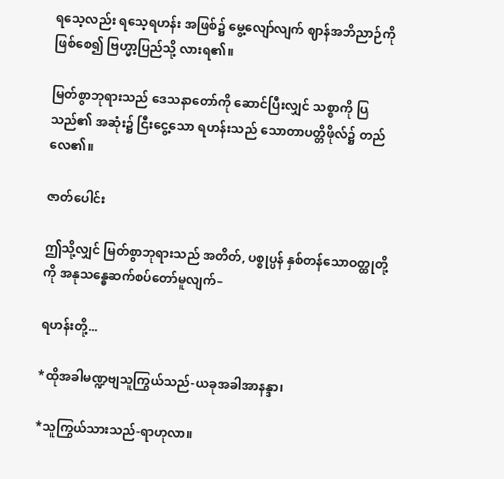ရသေ့လည်း ရသေ့ရဟန်း အဖြစ်၌ မွေ့လျော်လျက် ဈာန်အဘိညာဉ်ကို ဖြစ်စေ၍ ဗြဟ္မာ့ပြည်သို့ လားရ၏။

မြတ်စွာဘုရားသည် ဒေသနာတော်ကို ဆောင်ပြီးလျှင် သစ္စာကို ပြသည်၏ အဆုံး၌ ငြီးငွေ့သော ရဟန်းသည် သောတာပတ္တိဖိုလ်၌ တည်လေ၏။

ဇာတ်ပေါင်း

ဤသို့လျှင် မြတ်စွာဘုရားသည် အတိတ်, ပစ္စုပ္ပန် နှစ်တန်သောဝတ္ထုတို့ကို အနုသန္ဓေဆက်စပ်တော်မူလျက်–

ရဟန်းတို့...

*ထိုအခါမဏ္ဍဗျသူကြွယ်သည်-ယခုအခါအာနန္ဒာ၊

*သူကြွယ်သားသည်-ရာဟုလာ။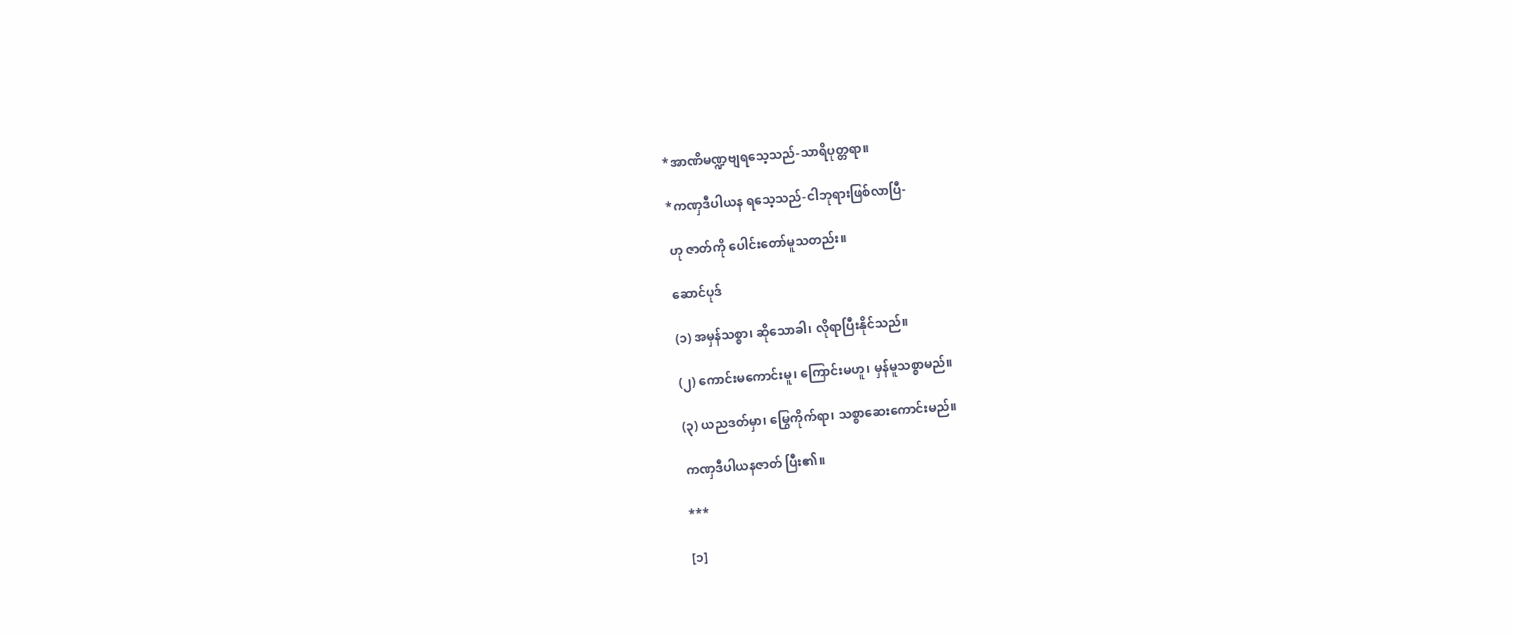*အာဏိမဏ္ဍဗျရသေ့သည်-သာရိပုတ္တရာ။

*ကဏှဒီပါယန ရသေ့သည်-ငါဘုရားဖြစ်လာပြီ-

ဟု ဇာတ်ကို ပေါင်းတော်မူသတည်း။

ဆောင်ပုဒ်

(၁) အမှန်သစ္စာ၊ ဆိုသောခါ၊ လိုရာပြီးနိုင်သည်။

(၂) ကောင်းမကောင်းမူ၊ ကြောင်းမဟူ၊ မှန်မူသစ္စာမည်။

(၃) ယညဒတ်မှာ၊ မြွေကိုက်ရာ၊ သစ္စာဆေးကောင်းမည်။

ကဏှဒီပါယနဇာတ် ပြီး၏။

***

[၁]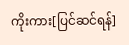ကိုးကား[ပြင်ဆင်ရန်]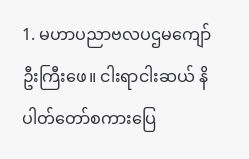1. မဟာပညာဗလပဌမကျော်ဦးကြီးဖေ။ ငါးရာငါးဆယ် နိပါတ်တော်စကားပြေ